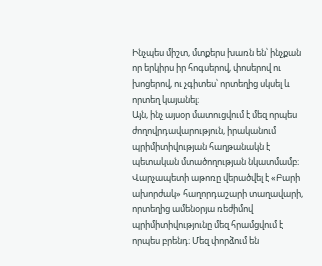Ինչպես միշտ, մտքերս խառն են՝ ինչքան որ երկիրս իր հոգսերով, փոսերով ու խոցերով, ու չգիտես՝ որտեղից սկսել և որտեղ կայանել։
Այն, ինչ այսօր մատուցվում է մեզ որպես ժողովրդավարություն, իրականում պրիմիտիվության հաղթանակն է պետական մտածողության նկատմամբ։ Վարչապետի աթոռը վերածվել է «Բարի ախորժակ» հաղորդաշարի տաղավարի, որտեղից ամենօրյա ռեժիմով պրիմիտիվությունը մեզ հրամցվում է որպես բրենդ։ Մեզ փորձում են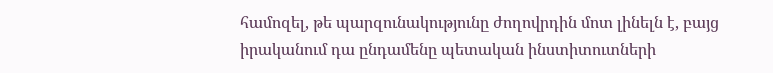համոզել, թե պարզունակությունը ժողովրդին մոտ լինելն է, բայց իրականում դա ընդամենը պետական ինստիտուտների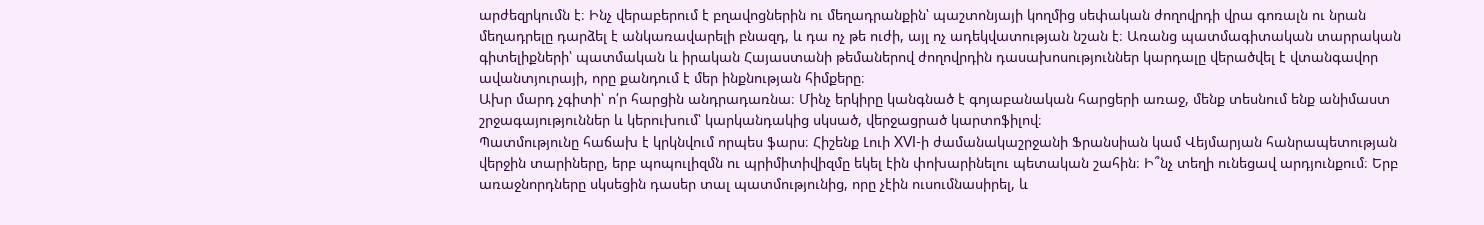արժեզրկումն է։ Ինչ վերաբերում է բղավոցներին ու մեղադրանքին՝ պաշտոնյայի կողմից սեփական ժողովրդի վրա գոռալն ու նրան մեղադրելը դարձել է անկառավարելի բնազդ, և դա ոչ թե ուժի, այլ ոչ ադեկվատության նշան է։ Առանց պատմագիտական տարրական գիտելիքների՝ պատմական և իրական Հայաստանի թեմաներով ժողովրդին դասախոսություններ կարդալը վերածվել է վտանգավոր ավանտյուրայի, որը քանդում է մեր ինքնության հիմքերը։
Ախր մարդ չգիտի՝ ո՛ր հարցին անդրադառնա։ Մինչ երկիրը կանգնած է գոյաբանական հարցերի առաջ, մենք տեսնում ենք անիմաստ շրջագայություններ և կերուխում՝ կարկանդակից սկսած, վերջացրած կարտոֆիլով։
Պատմությունը հաճախ է կրկնվում որպես ֆարս։ Հիշենք Լուի XVI-ի ժամանակաշրջանի Ֆրանսիան կամ Վեյմարյան հանրապետության վերջին տարիները, երբ պոպուլիզմն ու պրիմիտիվիզմը եկել էին փոխարինելու պետական շահին։ Ի՞նչ տեղի ունեցավ արդյունքում։ Երբ առաջնորդները սկսեցին դասեր տալ պատմությունից, որը չէին ուսումնասիրել, և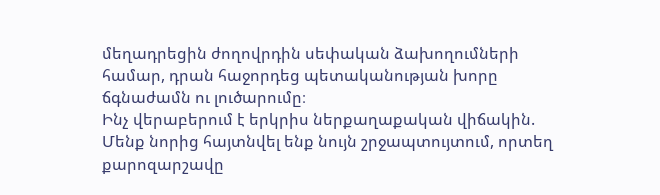մեղադրեցին ժողովրդին սեփական ձախողումների համար, դրան հաջորդեց պետականության խորը ճգնաժամն ու լուծարումը։
Ինչ վերաբերում է երկրիս ներքաղաքական վիճակին.
Մենք նորից հայտնվել ենք նույն շրջապտույտում, որտեղ քարոզարշավը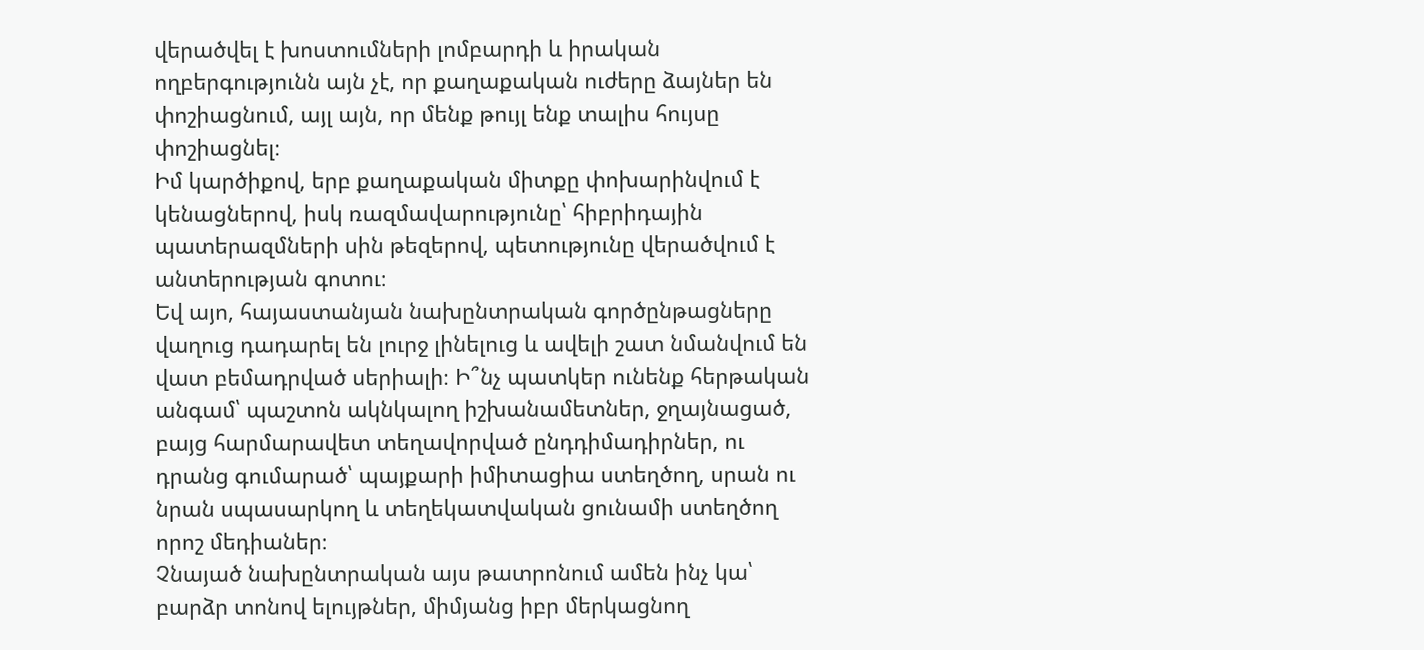վերածվել է խոստումների լոմբարդի և իրական ողբերգությունն այն չէ, որ քաղաքական ուժերը ձայներ են փոշիացնում, այլ այն, որ մենք թույլ ենք տալիս հույսը փոշիացնել։
Իմ կարծիքով, երբ քաղաքական միտքը փոխարինվում է կենացներով, իսկ ռազմավարությունը՝ հիբրիդային պատերազմների սին թեզերով, պետությունը վերածվում է անտերության գոտու։
Եվ այո, հայաստանյան նախընտրական գործընթացները վաղուց դադարել են լուրջ լինելուց և ավելի շատ նմանվում են վատ բեմադրված սերիալի։ Ի՞նչ պատկեր ունենք հերթական անգամ՝ պաշտոն ակնկալող իշխանամետներ, ջղայնացած, բայց հարմարավետ տեղավորված ընդդիմադիրներ, ու դրանց գումարած՝ պայքարի իմիտացիա ստեղծող, սրան ու նրան սպասարկող և տեղեկատվական ցունամի ստեղծող որոշ մեդիաներ։
Չնայած նախընտրական այս թատրոնում ամեն ինչ կա՝ բարձր տոնով ելույթներ, միմյանց իբր մերկացնող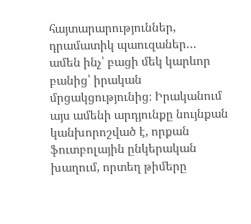հայտարարություններ, դրամատիկ պաուզաներ… ամեն ինչ՝ բացի մեկ կարևոր բանից՝ իրական մրցակցությունից։ Իրականում այս ամենի արդյունքը նույնքան կանխորոշված է, որքան ֆուտբոլային ընկերական խաղում, որտեղ թիմերը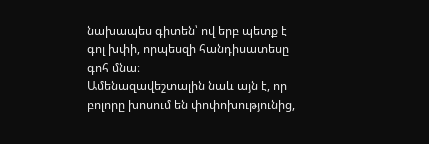նախապես գիտեն՝ ով երբ պետք է գոլ խփի, որպեսզի հանդիսատեսը գոհ մնա։
Ամենազավեշտալին նաև այն է, որ բոլորը խոսում են փոփոխությունից,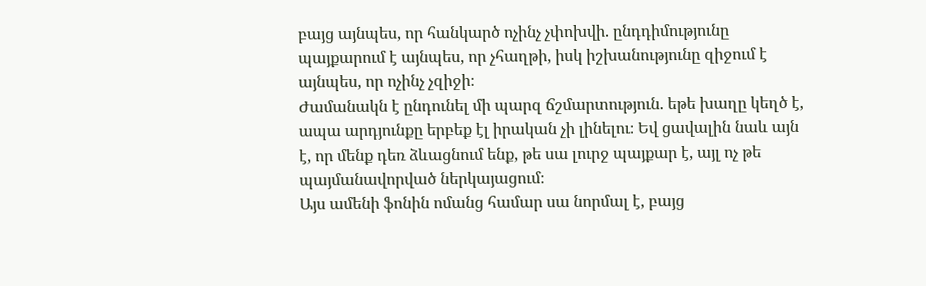բայց այնպես, որ հանկարծ ոչինչ չփոխվի. ընդդիմությունը պայքարում է այնպես, որ չհաղթի, իսկ իշխանությունը զիջում է այնպես, որ ոչինչ չզիջի։
Ժամանակն է ընդունել մի պարզ ճշմարտություն. եթե խաղը կեղծ է, ապա արդյունքը երբեք էլ իրական չի լինելու։ Եվ ցավալին նաև այն է, որ մենք դեռ ձևացնում ենք, թե սա լուրջ պայքար է, այլ ոչ թե պայմանավորված ներկայացում։
Այս ամենի ֆոնին ոմանց համար սա նորմալ է, բայց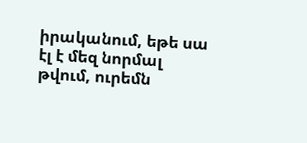իրականում, եթե սա էլ է մեզ նորմալ թվում, ուրեմն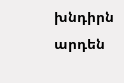խնդիրն արդեն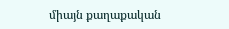միայն քաղաքական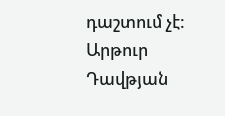դաշտում չէ:
Արթուր Դավթյան